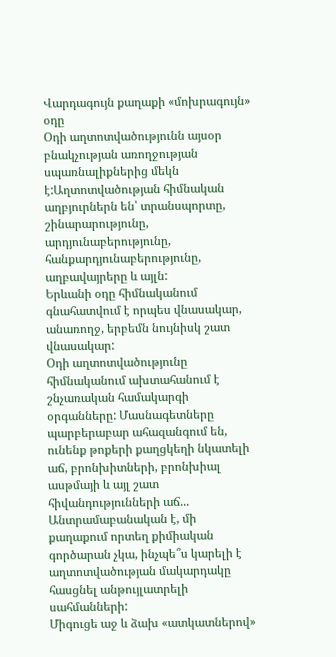Վարդագույն քաղաքի «մոխրագույն» օդը
Օդի աղտոտվածությունն այսօր բնակչության առողջության սպառնալիքներից մեկն է:Աղտոտվածության հիմնական աղբյուրներն են՝ տրանսպորտը, շինարարությունը, արդյունաբերությունը, հանքարդյունաբերությունը, աղբավայրերը և այլն:
Երևանի օդը հիմնականում գնահատվում է որպես վնասակար, անառողջ, երբեմն նույնիսկ շատ վնասակար:
Օդի աղտոտվածությունը հիմնականում ախտահանում է շնչառական համակարգի օրգանները: Մասնագետները պարբերաբար ահազանգում են, ունենք թոքերի քաղցկեղի նկատելի աճ, բրոնխիտների, բրոնխիալ ասթմայի և այլ շատ հիվանդությունների աճ...
Անտրամաբանական է, մի քաղաքում որտեղ քիմիական գործարան չկա, ինչպե՞ս կարելի է աղտոտվածության մակարդակը հասցնել անթույլատրելի սահմանների:
Միգուցե աջ և ձախ «ատկատներով»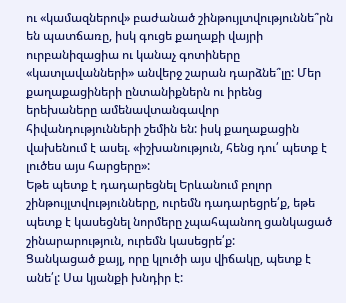ու «կամազներով» բաժանած շինթույլտվություննե՞րն են պատճառը, իսկ գուցե քաղաքի վայրի ուրբանիզացիա ու կանաչ գոտիները «կատլավանների» անվերջ շարան դարձնե՞լը: Մեր քաղաքացիների ընտանիքներն ու իրենց երեխաները ամենավտանգավոր հիվանդությունների շեմին են: իսկ քաղաքացին վախենում է ասել. «իշխանություն, հենց դու՛ պետք է լուծես այս հարցերը»:
Եթե պետք է դադարեցնել Երևանում բոլոր շինթույլտվությունները, ուրեմն դադարեցրե՛ք, եթե պետք է կասեցնել նորմերը չպահպանող ցանկացած շինարարություն, ուրեմն կասեցրե՛ք:
Ցանկացած քայլ, որը կլուծի այս վիճակը, պետք է անե՛լ: Սա կյանքի խնդիր է: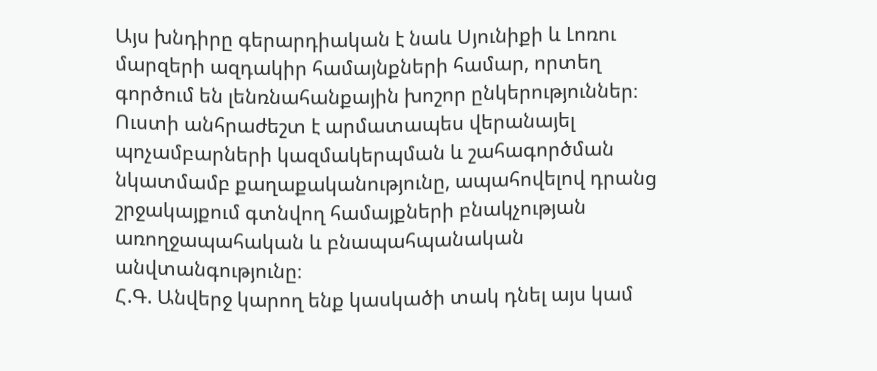Այս խնդիրը գերարդիական է նաև Սյունիքի և Լոռու մարզերի ազդակիր համայնքների համար, որտեղ գործում են լենռնահանքային խոշոր ընկերություններ։ Ուստի անհրաժեշտ է արմատապես վերանայել պոչամբարների կազմակերպման և շահագործման նկատմամբ քաղաքականությունը, ապահովելով դրանց շրջակայքում գտնվող համայքների բնակչության առողջապահական և բնապահպանական անվտանգությունը։
Հ.Գ. Անվերջ կարող ենք կասկածի տակ դնել այս կամ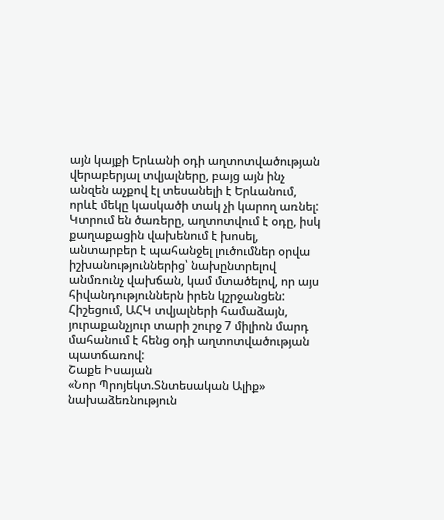այն կայքի Երևանի օդի աղտոտվածության վերաբերյալ տվյալները, բայց այն ինչ անզեն աչքով էլ տեսանելի է Երևանում, որևէ մեկը կասկածի տակ չի կարող առնել: Կտրում են ծառերը, աղտոտվում է օդը, իսկ քաղաքացին վախենում է խոսել, անտարբեր է պահանջել լուծումներ օրվա իշխանություններից՝ նախընտրելով անմռունչ վախճան, կամ մտածելով, որ այս հիվանդություններն իրեն կշրջանցեն:
Հիշեցում, ԱՀԿ տվյալների համաձայն, յուրաքանչյուր տարի շուրջ 7 միլիոն մարդ մահանում է հենց օդի աղտոտվածության պատճառով:
Շաքե Իսայան
«Նոր Պրոյեկտ.Տնտեսական Ալիք» նախաձեռնություն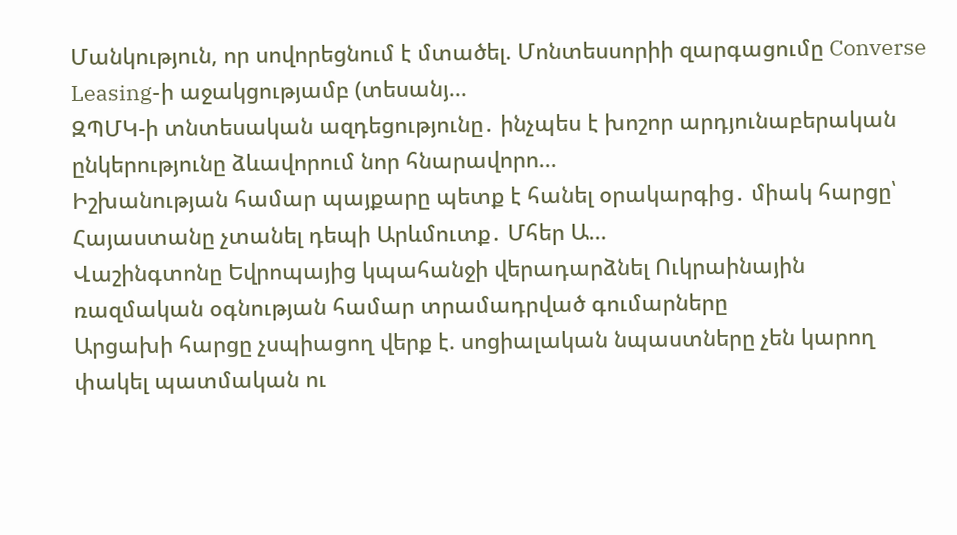Մանկություն, որ սովորեցնում է մտածել. Մոնտեսսորիի զարգացումը Converse Leasing-ի աջակցությամբ (տեսանյ...
ԶՊՄԿ-ի տնտեսական ազդեցությունը․ ինչպես է խոշոր արդյունաբերական ընկերությունը ձևավորում նոր հնարավորո...
Իշխանության համար պայքարը պետք է հանել օրակարգից․ միակ հարցը՝ Հայաստանը չտանել դեպի Արևմուտք․ Մհեր Ա...
Վաշինգտոնը Եվրոպայից կպահանջի վերադարձնել Ուկրաինային ռազմական օգնության համար տրամադրված գումարները
Արցախի հարցը չսպիացող վերք է. սոցիալական նպաստները չեն կարող փակել պատմական ու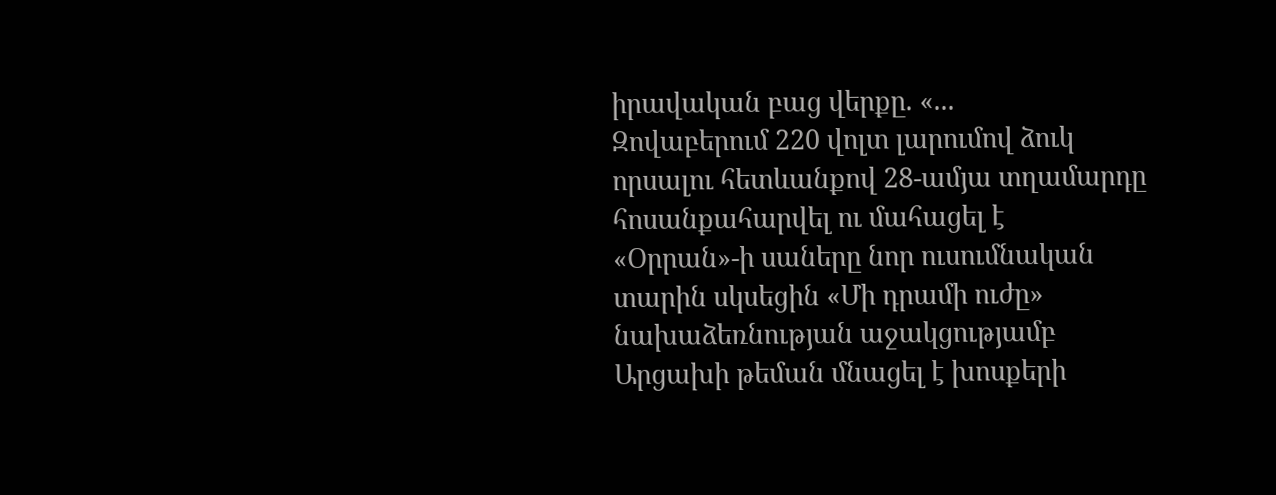իրավական բաց վերքը. «...
Զովաբերում 220 վոլտ լարումով ձուկ որսալու հետևանքով 28-ամյա տղամարդը հոսանքահարվել ու մահացել է
«Օրրան»-ի սաները նոր ուսումնական տարին սկսեցին «Մի դրամի ուժը» նախաձեռնության աջակցությամբ
Արցախի թեման մնացել է խոսքերի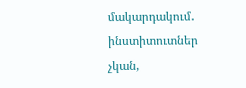մակարդակում․ ինստիտուտներ չկան,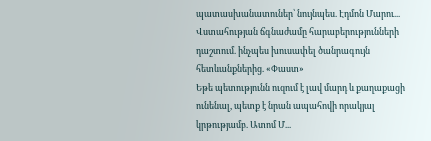պատասխանատուներ՝ նույնպես. Էդմոն Մարու...
Վստահության ճգնաժամը հարաբերությունների դաշտում. ինչպես խուսափել ծանրագույն հետևանքներից. «Փաստ»
Եթե պետությունն ուզում է լավ մարդ և քաղաքացի ունենալ, պետք է նրան ապահովի որակյալ կրթությամբ. Ատոմ Մ...